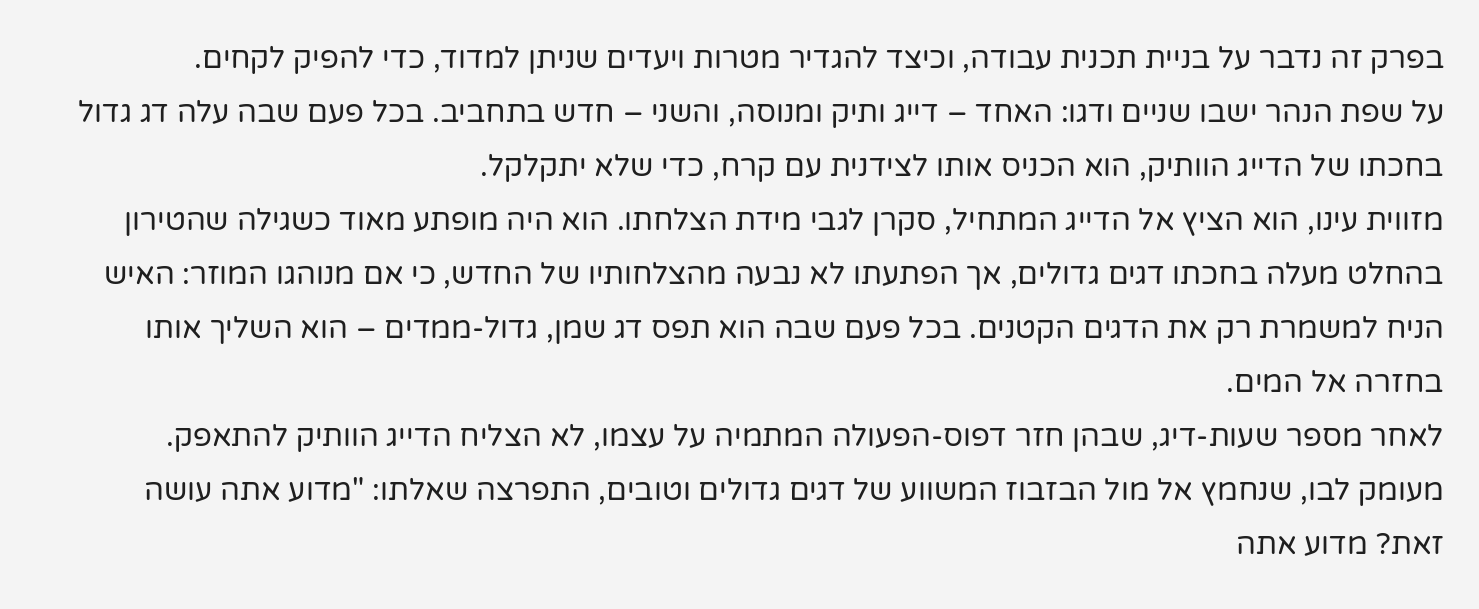בפרק זה נדבר על בניית תכנית עבודה, וכיצד להגדיר מטרות ויעדים שניתן למדוד, כדי להפיק לקחים.
על שפת הנהר ישבו שניים ודגו: האחד – דייג ותיק ומנוסה, והשני – חדש בתחביב. בכל פעם שבה עלה דג גדול בחכתו של הדייג הוותיק, הוא הכניס אותו לצידנית עם קרח, כדי שלא יתקלקל.
מזווית עינו, הוא הציץ אל הדייג המתחיל, סקרן לגבי מידת הצלחתו. הוא היה מופתע מאוד כשגילה שהטירון בהחלט מעלה בחכתו דגים גדולים, אך הפתעתו לא נבעה מהצלחותיו של החדש, כי אם מנוהגו המוזר: האיש הניח למשמרת רק את הדגים הקטנים. בכל פעם שבה הוא תפס דג שמן, גדול-ממדים – הוא השליך אותו בחזרה אל המים.
לאחר מספר שעות-דיג, שבהן חזר דפוס-הפעולה המתמיה על עצמו, לא הצליח הדייג הוותיק להתאפק. מעומק לבו, שנחמץ אל מול הבזבוז המשווע של דגים גדולים וטובים, התפרצה שאלתו: "מדוע אתה עושה זאת? מדוע אתה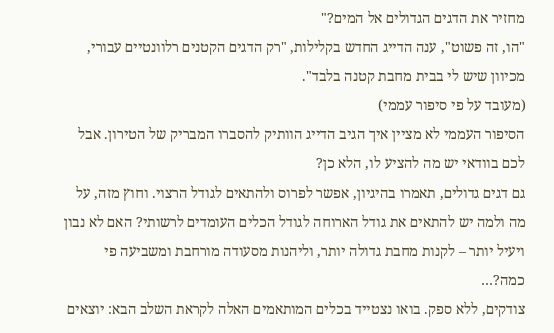מחזיר את הדגים הגדולים אל המים?"
"הו, זה פשוט", ענה הדייג החדש בקלילות, "רק הדגים הקטנים רלוונטיים עבורי, מכיוון שיש לי בבית מחבת קטנה בלבד".
(מעובד על פי סיפור עממי)
הסיפור העממי לא מציין איך הגיב הדייג הוותיק להסברו המבריק של הטירון. אבל לכם בוודאי יש מה להציע לו, הלא כן?
גם דגים גדולים, תאמרו בהיגיון, אפשר לפרוס ולהתאים לגודל הרצוי. וחוץ מזה, על מה ולמה יש להתאים את גודל הארוחה לגודל הכלים העומדים לרשותי? האם לא נבון ויעיל יותר – לקנות מחבת גדולה יותר, וליהנות מסעודה מורחבת ומשביעה פי כמה?…
צודקים, ללא ספק. בואו נצטייד בכלים המותאמים האלה לקראת השלב הבא: יוצאים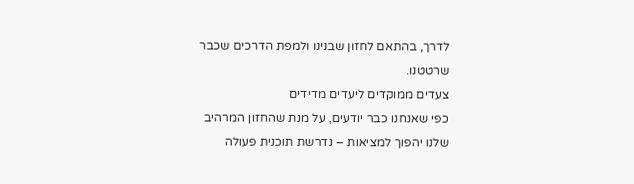לדרך, בהתאם לחזון שבנינו ולמפת הדרכים שכבר שרטטנו.
צעדים ממוקדים ליעדים מדידים
כפי שאנחנו כבר יודעים, על מנת שהחזון המרהיב שלנו יהפוך למציאות – נדרשת תוכנית פעולה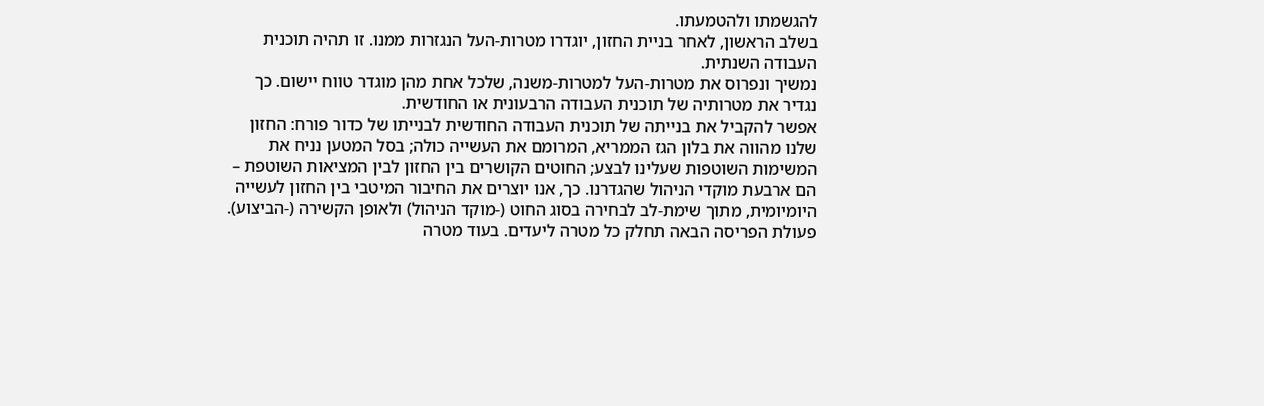להגשמתו ולהטמעתו.
בשלב הראשון, לאחר בניית החזון, יוגדרו מטרות-העל הנגזרות ממנו. זו תהיה תוכנית העבודה השנתית.
נמשיך ונפרוס את מטרות-העל למטרות-משנה, שלכל אחת מהן מוגדר טווח יישום. כך נגדיר את מטרותיה של תוכנית העבודה הרבעונית או החודשית.
אפשר להקביל את בנייתה של תוכנית העבודה החודשית לבנייתו של כדור פורח: החזון שלנו מהווה את בלון הגז הממריא, המרומם את העשייה כולה; בסל המטען נניח את המשימות השוטפות שעלינו לבצע; החוטים הקושרים בין החזון לבין המציאות השוטפת – הם ארבעת מוקדי הניהול שהגדרנו. כך, אנו יוצרים את החיבור המיטבי בין החזון לעשייה היומיומית, מתוך שימת-לב לבחירה בסוג החוט (-מוקד הניהול) ולאופן הקשירה (-הביצוע).
פעולת הפריסה הבאה תחלק כל מטרה ליעדים. בעוד מטרה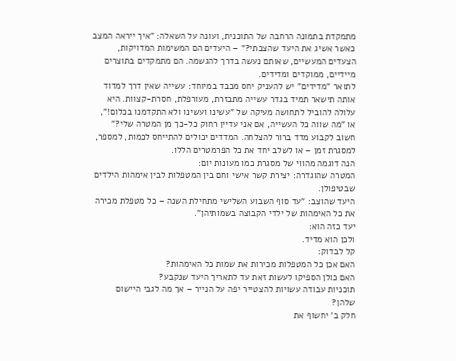מתמקדת בתמונה הרחבה של התוכנית, ועונה על השאלה: "איך ייראה המצב כאשר אשיג את היעד שהצבתי?" – היעדים הם המשימות המדויקות, הצעדים המעשיים, שאותם נעשה בדרך להגשמה. הם מתמקדים בתוצרים מיידיים, ממוקדים ומדידים.
לתואר "מדידים" יש להעניק יחס מכבד במיוחד: עשייה שאין דרך למדוד אותה תישאר תמיד בגדר עשייה מתבזרת, מעורפלת, חסרת-קצוות. היא עלולה להוביל לתחושה מעיקה של "עשינו ועשינו ולא התקדמנו בכלום!", או "מה שווה כל העשייה, אם אני עדיין רחוק כל-כך מן המטרה שלי?"
חשוב לקבוע מדד ברור להצלחה. המדדים יכולים להתייחס לכמות, למספר, למסגרת זמן – או לשלב יחד את כל הפרמטרים הללו.
הנה דוגמה מהווי של מסגרת כמו מעונות יום:
המטרה שהוגדרה: יצירת קשר אישי וחם בין המטפלות לבין אימהות הילדים שבטיפולן.
היעד שהוצב: "עד סוף השבוע השלישי מתחילת השנה – כל מטפלת מכירה את כל האימהות של ילדי הקבוצה בשמותיהן".
יעד כזה הוא:
ולכן הוא מדיד.
קל לבדוק:
האם אכן כל המטפלות מכירות את שמות כל האימהות?
האם כולן הספיקו לעשות זאת עד לתאריך היעד שנקבע?
תוכניות עבודה עשויות להצטייר יפה על הנייר – אך מה לגבי היישום שלהן?
חלק ב' יחשוף את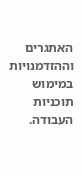האתגרים וההזדמנויות במימוש תוכניות העבודה.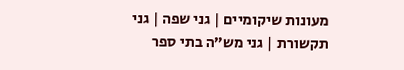מעונות שיקומיים | גני שפה | גני תקשורת | גני מש”ה בתי ספר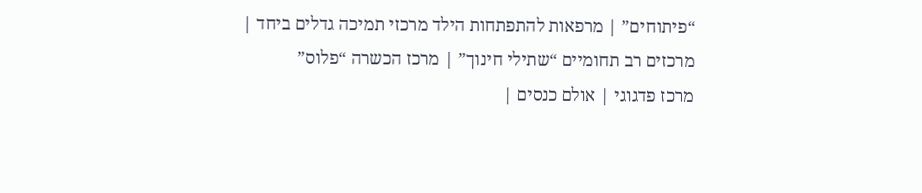“פיתוחים” | מרפאות להתפתחות הילד מרכזי תמיכה גדלים ביחד | מרכזים רב תחומיים “שתילי חינוך” | מרכז הכשרה “פלוס”
מרכז פדגוגי | אולם כנסים |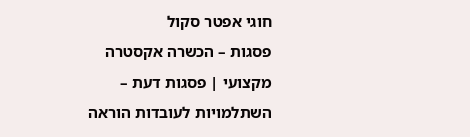חוגי אפטר סקול
פסגות – הכשרה אקסטרה מקצועי | פסגות דעת – השתלמויות לעובדות הוראה